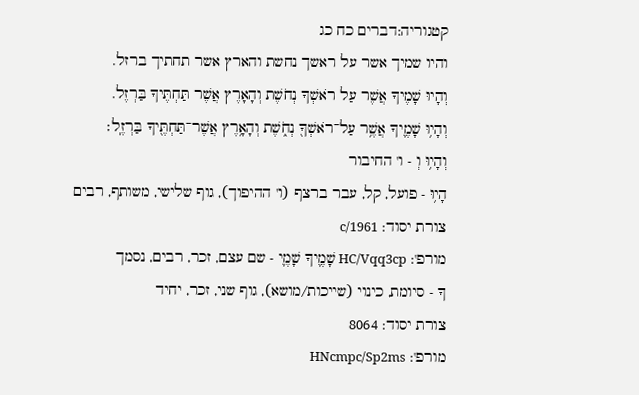קטגוריה:דברים כח כג
והיו שמיך אשר על ראשך נחשת והארץ אשר תחתיך ברזל.
וְהָיוּ שָׁמֶיךָ אֲשֶׁר עַל רֹאשְׁךָ נְחֹשֶׁת וְהָאָרֶץ אֲשֶׁר תַּחְתֶּיךָ בַּרְזֶל.
וְהָי֥וּ שָׁמֶ֛יךָ אֲשֶׁ֥ר עַל־רֹאשְׁךָ֖ נְחֹ֑שֶׁת וְהָאָ֥רֶץ אֲשֶׁר־תַּחְתֶּ֖יךָ בַּרְזֶֽל׃
וְהָי֥וּ וְ - ו' החיבור
הָי֥וּ - פועל, קל, עבר ברצף (ו' ההיפוך), גוף שלישי, משותף, רבים
צורת יסוד: c/1961
מורפ': HC/Vqq3cp שָׁמֶ֛יךָ שָׁמֶ֛י - שם עצם, זכר, רבים, נסמך
ךָ - סיומת, כינוי (שייכות/מושא), גוף שני, זכר, יחיד
צורת יסוד: 8064
מורפ': HNcmpc/Sp2ms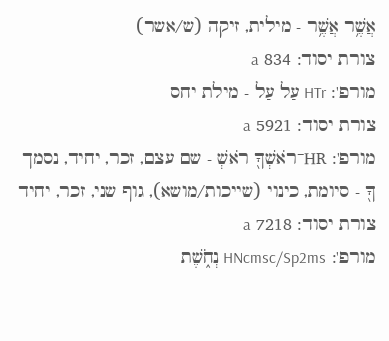אֲשֶׁ֥ר אֲשֶׁ֥ר - מילית, זיקה (ש/אשר)
צורת יסוד: 834 a
מורפ': HTr עַל עַל - מילת יחס
צורת יסוד: 5921 a
מורפ': HR־רֹאשְׁךָ֖ רֹאשְׁ - שם עצם, זכר, יחיד, נסמך
ךָ֖ - סיומת, כינוי (שייכות/מושא), גוף שני, זכר, יחיד
צורת יסוד: 7218 a
מורפ': HNcmsc/Sp2ms נְחֹ֑שֶׁת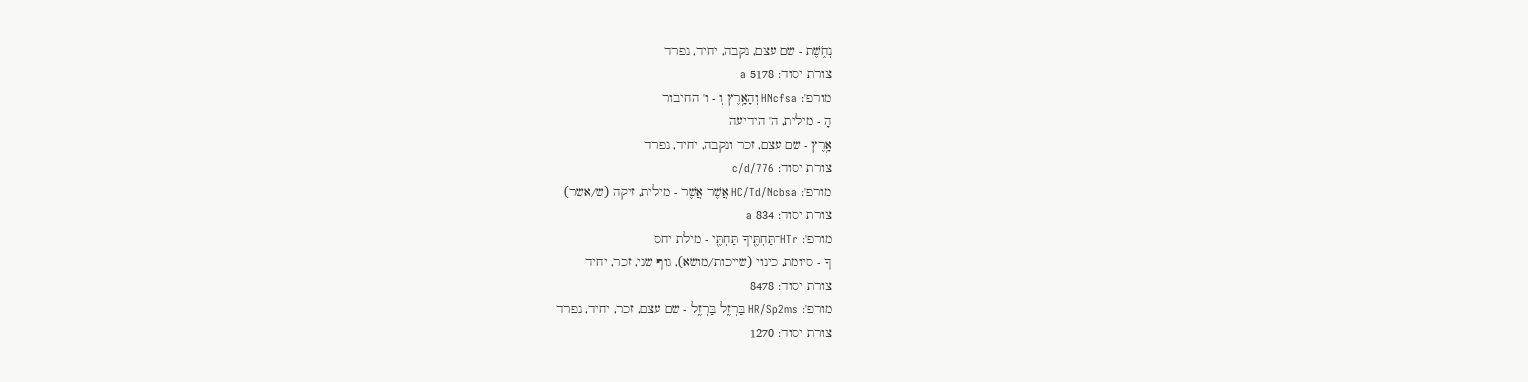נְחֹ֑שֶׁת - שם עצם, נקבה, יחיד, נפרד
צורת יסוד: 5178 a
מורפ': HNcfsa וְהָאָ֥רֶץ וְ - ו' החיבור
הָ - מילית, ה' הידיעה
אָ֥רֶץ - שם עצם, זכר ונקבה, יחיד, נפרד
צורת יסוד: c/d/776
מורפ': HC/Td/Ncbsa אֲשֶׁר אֲשֶׁר - מילית, זיקה (ש/אשר)
צורת יסוד: 834 a
מורפ': HTr־תַּחְתֶּ֖יךָ תַּחְתֶּ֖י - מילת יחס
ךָ - סיומת, כינוי (שייכות/מושא), גוף שני, זכר, יחיד
צורת יסוד: 8478
מורפ': HR/Sp2ms בַּרְזֶֽל בַּרְזֶֽל - שם עצם, זכר, יחיד, נפרד
צורת יסוד: 1270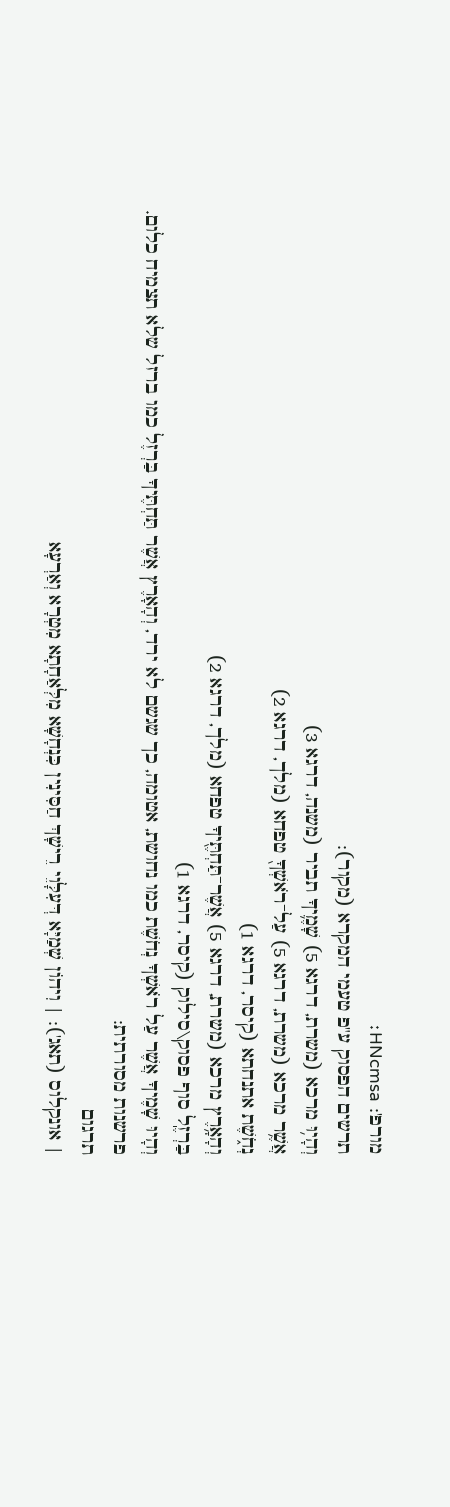מורפ': HNcmsa׃
תרשים הפסוק ע"פ טעמי המקרא (מקור):
וְהָי֥וּ מרכא (משרת, דרגא 5) שָׁמֶ֛יךָ תביר (משנה, דרגא 3)
אֲשֶׁ֥ר מרכא (משרת, דרגא 5) עַל־רֹאשְׁךָ֖ טפחא (מלך, דרגא 2)
נְחֹ֑שֶׁת אתנחתא (קיסר, דרגא 1)
וְהָאָ֥רֶץ מרכא (משרת, דרגא 5) אֲשֶׁר־תַּחְתֶּ֖יךָ טפחא (מלך, דרגא 2)
בַּרְזֶֽל סוף פסוק\סילוק (קיסר, דרגא 1)
וְהָיוּ שָׁמֶיךָ אֲשֶׁר עַל רֹאשְׁךָ נְחֹשֶׁת כמו נחושת, אטומה, כך שגשם לא ירד, וְהָאָרֶץ אֲשֶׁר תַּחְתֶּיךָ בַּרְזֶל כמו ברזל שלא תצמיח כלום.
פרשנות מסורתית:
תרגום
| אונקלוס (תאג'): | וִיהוֹן שְׁמַיָּא דְּעִלָּוֵי רֵישָׁךְ חַסִּינִין כִּנְחָשָׁא מִלְּאַחָתָא מִטְרָא וְאַרְעָא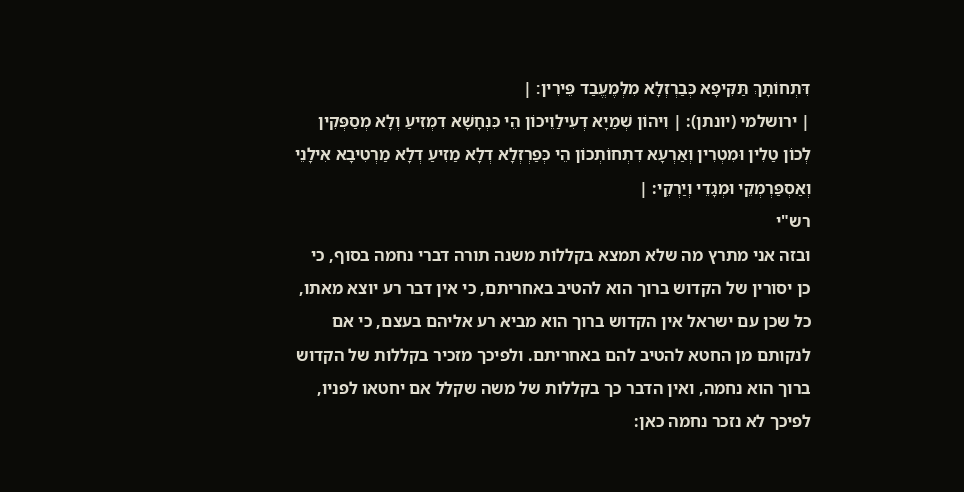דִּתְחוֹתָךְ תַּקִּיפָא כְּבַרְזְלָא מִלְּמֶעֱבַד פֵּירִין׃ |
| ירושלמי (יונתן): | וִיהוֹן שְׁמַיָא דְעִילַוֵיכוֹן הֵי כִּנְחָשָׁא דִמְזִיעַ וְלָא מְסַפְּקִין לְכוֹן טַלִין וּמִטְרִין וְאַרְעָא דִתְחוֹתְכוֹן הֵי כְּפַרְזְלָא דְלָא מַזִיעַ דְלָא מַרְטִיבָא אִילָנֵי וְאַסְפַּרְמְקֵי וּמְגָדֵי וְיַרְקֵי: |
רש"י
ובזה אני מתרץ מה שלא תמצא בקללות משנה תורה דברי נחמה בסוף, כי כן יסורין של הקדוש ברוך הוא להטיב באחריתם, כי אין דבר רע יוצא מאתו, כל שכן עם ישראל אין הקדוש ברוך הוא מביא רע אליהם בעצם, כי אם לנקותם מן החטא להטיב להם באחריתם. ולפיכך מזכיר בקללות של הקדוש ברוך הוא נחמה, ואין הדבר כך בקללות של משה שקלל אם יחטאו לפניו, לפיכך לא נזכר נחמה כאן: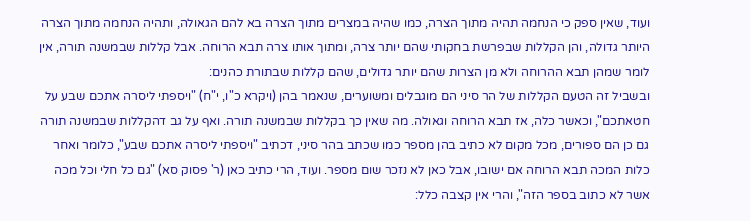ועוד, שאין ספק כי הנחמה תהיה מתוך הצרה, כמו שהיה במצרים מתוך הצרה בא להם הגאולה, ותהיה הנחמה מתוך הצרה היותר גדולה, והן הקללות שבפרשת בחקותי שהם יותר צרה, ומתוך אותו צרה תבא הרוחה. אבל קללות שבמשנה תורה, אין לומר שמהן תבא ההרוחה ולא מן הצרות שהם יותר גדולים, שהם קללות שבתורת כהנים:
ובשביל זה הטעם הקללות של הר סיני הם מוגבלים ומשוערים, שנאמר בהן (ויקרא כ"ו, י"ח) "ויספתי ליסרה אתכם שבע על חטאתכם", וכאשר כלה, אז תבא הרוחה וגאולה. מה שאין כך בקללות שבמשנה תורה. ואף על גב דהקללות שבמשנה תורה גם כן הם ספורים, מכל מקום לא כתיב בהן מספר כמו שכתב בהר סיני, דכתיב "ויספתי ליסרה אתכם שבע", כלומר ואחר כלות המכה תבא הרוחה אם ישובו, אבל כאן לא נזכר שום מספר. ועוד, הרי כתיב כאן (ר' פסוק סא) "גם כל חלי וכל מכה אשר לא כתוב בספר הזה", והרי אין קצבה כלל: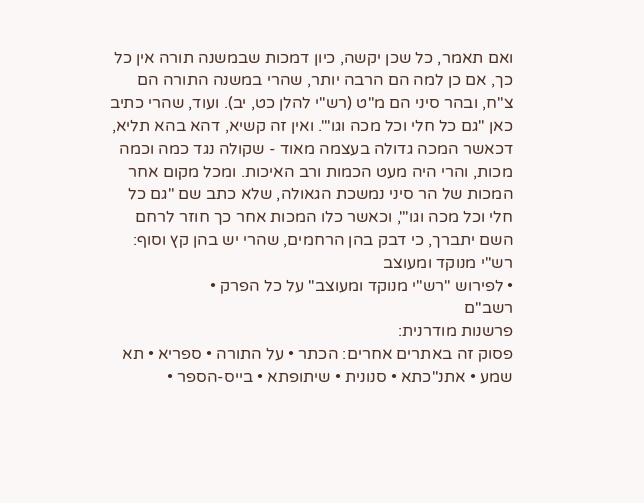ואם תאמר, כל שכן יקשה, כיון דמכות שבמשנה תורה אין כל כך, אם כן למה הם הרבה יותר, שהרי במשנה התורה הם צ"ח, ובהר סיני הם מ"ט (רש"י להלן כט, יב). ועוד, שהרי כתיב כאן "גם כל חלי וכל מכה וגו'". ואין זה קשיא, דהא בהא תליא, דכאשר המכה גדולה בעצמה מאוד - שקולה נגד כמה וכמה מכות, והרי היה מעט הכמות ורב האיכות. ומכל מקום אחר המכות של הר סיני נמשכת הגאולה, שלא כתב שם "גם כל חלי וכל מכה וגו'", וכאשר כלו המכות אחר כך חוזר לרחם השם יתברך, כי דבק בהן הרחמים, שהרי יש בהן קץ וסוף:
רש"י מנוקד ומעוצב
• לפירוש "רש"י מנוקד ומעוצב" על כל הפרק •
רשב"ם
פרשנות מודרנית:
פסוק זה באתרים אחרים: הכתר • על התורה • ספריא • תא שמע • אתנ"כתא • סנונית • שיתופתא • בייס-הספר •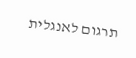תרגום לאנגלית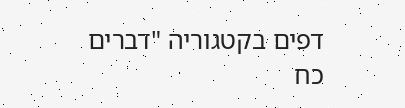דפים בקטגוריה "דברים כח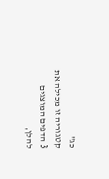כג"
קטגוריה זו מכילה את 3 הדפים המוצגים להלן,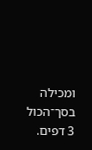ומכילה בסך־הכול 3 דפים.